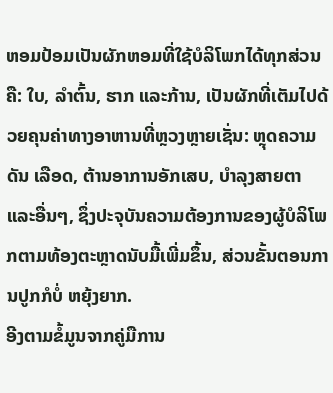ຫອມປ້ອມເປັນຜັກຫອມທີ່ໃຊ້ບໍລິໂພກໄດ້ທຸກສ່ວນຄື: ໃບ, ລຳຕົ້ນ, ຮາກ ແລະກ້ານ, ເປັນຜັກທີ່ເຕັມໄປດ້ວຍຄຸນຄ່າທາງອາຫານທີ່ຫຼວງຫຼາຍເຊັ່ນ: ຫຼຸດຄວາມດັນ ເລືອດ, ຕ້ານອາການອັກເສບ, ບຳລຸງສາຍຕາ ແລະອື່ນໆ, ຊຶ່ງປະຈຸບັນຄວາມຕ້ອງການຂອງຜູ້ບໍລິໂພກຕາມທ້ອງຕະຫຼາດນັບມື້ເພີ່ມຂຶ້ນ, ສ່ວນຂັ້ນຕອນການປູກກໍບໍ່ ຫຍຸ້ງຍາກ.
ອີງຕາມຂໍ້ມູນຈາກຄູ່ມືການ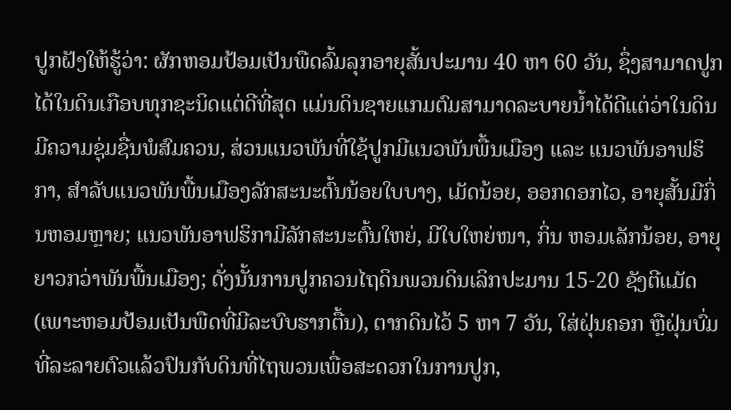ປູກຝັງໃຫ້ຮູ້ວ່າ: ຜັກຫອມປ້ອມເປັນພືດລົ້ມລຸກອາຍຸສັ້ນປະມານ 40 ຫາ 60 ວັນ, ຊຶ່ງສາມາດປູກໄດ້ໃນດິນເກືອບທຸກຊະນິດແຕ່ດີທີ່ສຸດ ແມ່ນດິນຊາຍແກມຕົມສາມາດລະບາຍນໍ້າໄດ້ດີແຕ່ວ່າໃນດິນມີຄວາມຊຸ່ມຊື່ນພໍສົມຄວນ, ສ່ວນແນວພັນທີ່ໃຊ້ປູກມີແນວພັນພື້ນເມືອງ ແລະ ແນວພັນອາຟຮິກາ, ສໍາລັບແນວພັນພື້ນເມືອງລັກສະນະຕົ້ນນ້ອຍໃບບາງ, ເມັດນ້ອຍ, ອອກດອກໄວ, ອາຍຸສັ້ນມີກິ່ນຫອມຫຼາຍ; ແນວພັນອາຟຮິກາມີລັກສະນະຕົ້ນໃຫຍ່, ມີໃບໃຫຍ່ໜາ, ກິ່ນ ຫອມເລັກນ້ອຍ, ອາຍຸຍາວກວ່າພັນພື້ນເມືອງ; ດັ່ງນັ້ນການປູກຄວນໄຖດິນພວນດິນເລິກປະມານ 15-20 ຊັງຕີແມັດ (ເພາະຫອມປ້ອມເປັນພືດທີ່ມີລະບົບຮາກຕື້ນ), ຕາກດິນໄວ້ 5 ຫາ 7 ວັນ, ໃສ່ຝຸ່ນຄອກ ຫຼືຝຸ່ນບົ່ມທີ່ລະລາຍຕົວແລ້ວປົນກັບດິນທີ່ໄຖພວນເພື່ອສະດວກໃນການປູກ,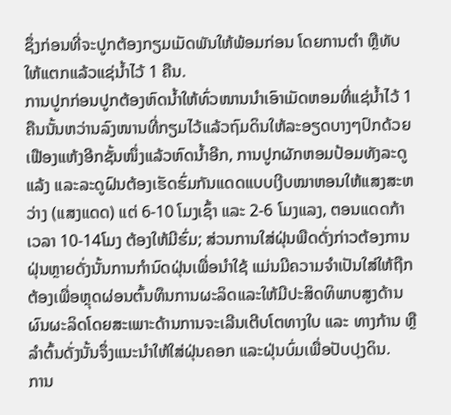ຊຶ່ງກ່ອນທີ່ຈະປູກຕ້ອງກຽມເມັດພັນໃຫ້ພ້ອມກ່ອນ ໂດຍການຕຳ ຫຼືທັບໃຫ້ແຕກແລ້ວແຊ່ນໍ້າໄວ້ 1 ຄືນ.
ການປູກກ່ອນປູກຕ້ອງຫົດນໍ້າໃຫ້ທົ່ວໜານນຳເອົາເມັດຫອມທີ່ແຊ່ນໍ້າໄວ້ 1 ຄືນນັ້ນຫວ່ານລົງໜານທີ່ກຽມໄວ້ແລ້ວຖົມດິນໃຫ້ລະອຽດບາງໆປົກດ້ວຍເຟືອງແຫ້ງອີກຊັ້ນໜຶ່ງແລ້ວຫົດນໍ້າອີກ, ການປູກຜັກຫອມປ້ອມທັງລະດູແລ້ງ ແລະລະດູຝົນຕ້ອງເຮັດຮົ່ມກັນແດດແບບເງີບໝາຫອນໃຫ້ແສງສະຫວ່າງ (ແສງແດດ) ແຕ່ 6-10 ໂມງເຊົ້າ ແລະ 2-6 ໂມງແລງ, ຕອນແດດກ້າເວລາ 10-14ໂມງ ຕ້ອງໃຫ້ມີຮົ່ມ; ສ່ວນການໃສ່ຝຸ່ນພືດດັ່ງກ່າວຕ້ອງການຝຸ່ນຫຼາຍດັ່ງນັ້ນການກຳນົດຝຸ່ນເພື່ອນຳໃຊ້ ແມ່ນມີຄວາມຈຳເປັນໃສ່ໃຫ້ຖືກຕ້ອງເພື່ອຫຼຸດຜ່ອນຕົ້ນທຶນການຜະລິດແລະໃຫ້ມີປະສິດທິພາບສູງດ້ານຜົນຜະລິດໂດຍສະເພາະດ້ານການຈະເລີນເຕີບໂຕທາງໃບ ແລະ ທາງກ້ານ ຫຼື ລຳຕົ້ນດັ່ງນັ້ນຈຶ່ງແນະນຳໃຫ້ໃສ່ຝຸ່ນຄອກ ແລະຝຸ່ນບົ່ມເພື່ອປັບປຸງດິນ.
ການ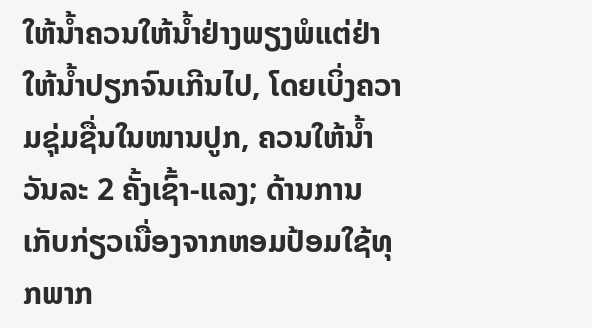ໃຫ້ນໍ້າຄວນໃຫ້ນໍ້າຢ່າງພຽງພໍແຕ່ຢ່າໃຫ້ນໍ້າປຽກຈົນເກີນໄປ, ໂດຍເບິ່ງຄວາມຊຸ່ມຊື່ນໃນໜານປູກ, ຄວນໃຫ້ນໍ້າວັນລະ 2 ຄັ້ງເຊົ້າ-ແລງ; ດ້ານການເກັບກ່ຽວເນື່ອງຈາກຫອມປ້ອມໃຊ້ທຸກພາກ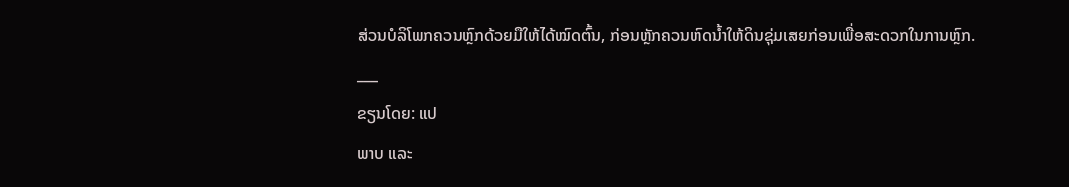ສ່ວນບໍລິໂພກຄວນຫຼົກດ້ວຍມືໃຫ້ໄດ້ໝົດຕົ້ນ, ກ່ອນຫຼັກຄວນຫົດນໍ້າໃຫ້ດິນຊຸ່ມເສຍກ່ອນເພື່ອສະດວກໃນການຫຼົກ.
___
ຂຽນໂດຍ: ແປ
ພາບ ແລະ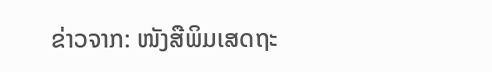ຂ່າວຈາກ: ໜັງສືພິມເສດຖະ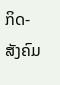ກິດ-ສັງຄົມ